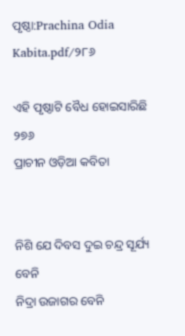ପୃଷ୍ଠା:Prachina Odia Kabita.pdf/୨୮୬

ଏହି ପୃଷ୍ଠାଟି ବୈଧ ହୋଇସାରିଛି
୨୭୬
ପ୍ରାଚୀନ ଓଡ଼ିଆ କବିତା


ନିଶି ଯେ ଦିବସ ଦୁଇ ଚନ୍ଦ୍ର ସୂର୍ଯ୍ୟ ବେନି
ନିଦ୍ରା ଉଜାଗର ବେନି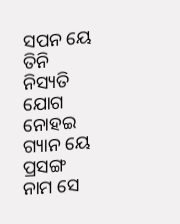ସପନ ୟେ ତିନି
ନିସ୍ୟତି ଯୋଗ ନୋହଇ ଗ୍ୟାନ ୟେ ପ୍ରସଙ୍ଗ
ନାମ ସେ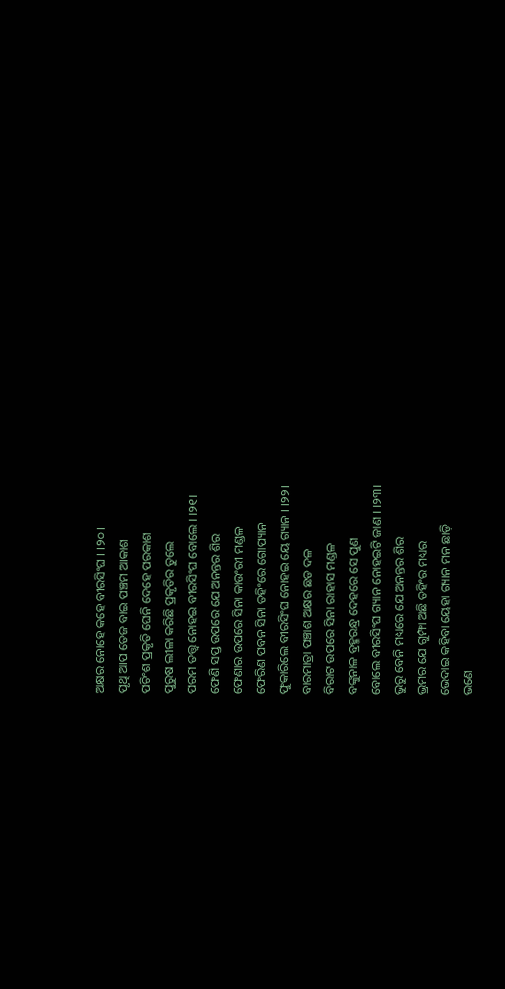ଅକ୍ଷର ନୋହେ କହେ ବୀରସିଂଘ । ।୨୦।
ପୃଥି ଆପ ତେଜ ବାଇ ପଞ୍ଚମ ଆକାଶ
ପଚିଂଶ ପ୍ରକୃତି ଘେନି ଦେହେ ପରକାଶ
ପୁରୁଷ ଲୀଳା କରିଛି ପ୍ରକୃତିର ତୁଲେ
ପରମ ତତ୍ତ୍ବ ନୋହଇ ବୀରସିଂଘ ବୋଲେ । ।୨୧।
ଫେଣି ସପ୍ତ ଉପରେ ଯେ ଅନନ୍ତର ଶିର
ଫେଣାର ଉପରେ ସିନା କାଉଂରୀ ମଣ୍ଡଳ
ଫେରିଣ ପବନ ସିନା ତହିଂରେ ଗୋପ୍ୟାନ
ଫୁକାରିଲେ ବୀରସିଂଘ ନୋହଇ ୟେ ଗ୍ୟାନ । ।୨୨।
ବାରମାତ୍ରା ପଞ୍ଚାଶ ଅକ୍ଷର ଛଡ ଦଳ
ବିରାଟ ଉପରେ ସିନା ରାହାସ ମଣ୍ଡଳ
ବଙ୍କୁନାଳ ବ୍ରହ୍ମରନ୍ଧ୍ର ଦେହରେ ସେ ପୁଣ
ବୋଲେ ବୀରସିଂଘ ଗ୍ୟାନ ନୋହଇଟି ଜାଣ । ।୨୩।
ଭୁରୁ ବେନି ମଧ୍ୟରେ ଯେ ଅନନ୍ତର ଶିର
ଭ୍ରମର ଯେ ଗୁମ୍ଫା ଅଛି ତହିଂର ମଧ୍ୟର
ଭେଦାଇ କହିବା ୟେହା ଗ୍ୟାନ ମନ ଛାଡ଼ି
ଭଣେ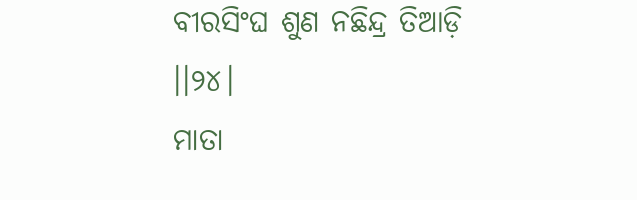ବୀରସିଂଘ ଶୁଣ ନଛିନ୍ଦ୍ର ତିଆଡ଼ି ।।୨୪।
ମାତା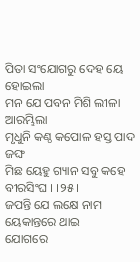ପିତା ସଂଯୋଗରୁ ଦେହ ୟେ ହୋଇଲା
ମନ ଯେ ପବନ ମିଶି ଲୀଳା ଆରମ୍ଭିଲା
ମୃଧୁନି କଣ୍ଠ କପୋଳ ହସ୍ତ ପାଦ ଜଙ୍ଘ
ମିଛ ୟେହୁ ଗ୍ୟାନ ସବୁ କହେ ବୀରସିଂଘ । ।୨୫।
ଜପନ୍ତି ଯେ ଲକ୍ଷେ ନାମ ୟେକାନ୍ତରେ ଥାଇ
ଯୋଗରେ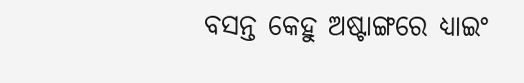ବସନ୍ତ କେହୁ ଅଷ୍ଟାଙ୍ଗରେ ଧ୍ୟାଇଂ